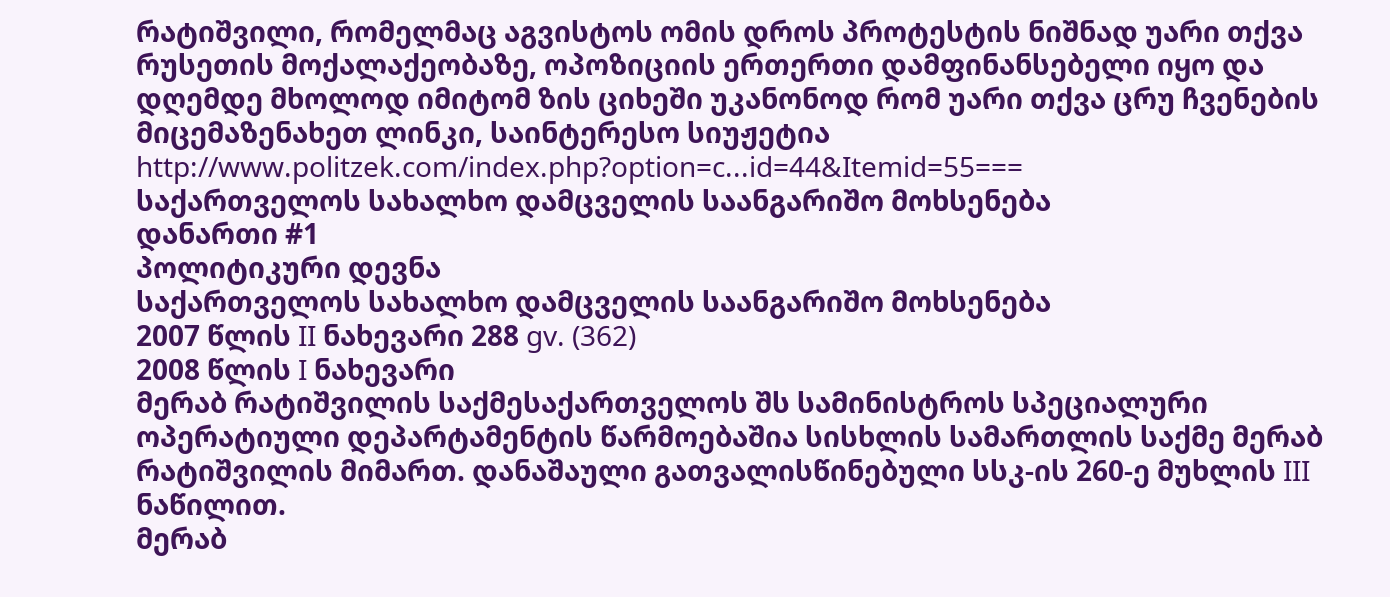რატიშვილი, რომელმაც აგვისტოს ომის დროს პროტესტის ნიშნად უარი თქვა რუსეთის მოქალაქეობაზე, ოპოზიციის ერთერთი დამფინანსებელი იყო და დღემდე მხოლოდ იმიტომ ზის ციხეში უკანონოდ რომ უარი თქვა ცრუ ჩვენების მიცემაზენახეთ ლინკი, საინტერესო სიუჟეტია
http://www.politzek.com/index.php?option=c...id=44&Itemid=55===
საქართველოს სახალხო დამცველის საანგარიშო მოხსენება
დანართი #1
პოლიტიკური დევნა
საქართველოს სახალხო დამცველის საანგარიშო მოხსენება
2007 წლის II ნახევარი 288 gv. (362)
2008 წლის I ნახევარი
მერაბ რატიშვილის საქმესაქართველოს შს სამინისტროს სპეციალური ოპერატიული დეპარტამენტის წარმოებაშია სისხლის სამართლის საქმე მერაბ რატიშვილის მიმართ. დანაშაული გათვალისწინებული სსკ-ის 260-ე მუხლის III ნაწილით.
მერაბ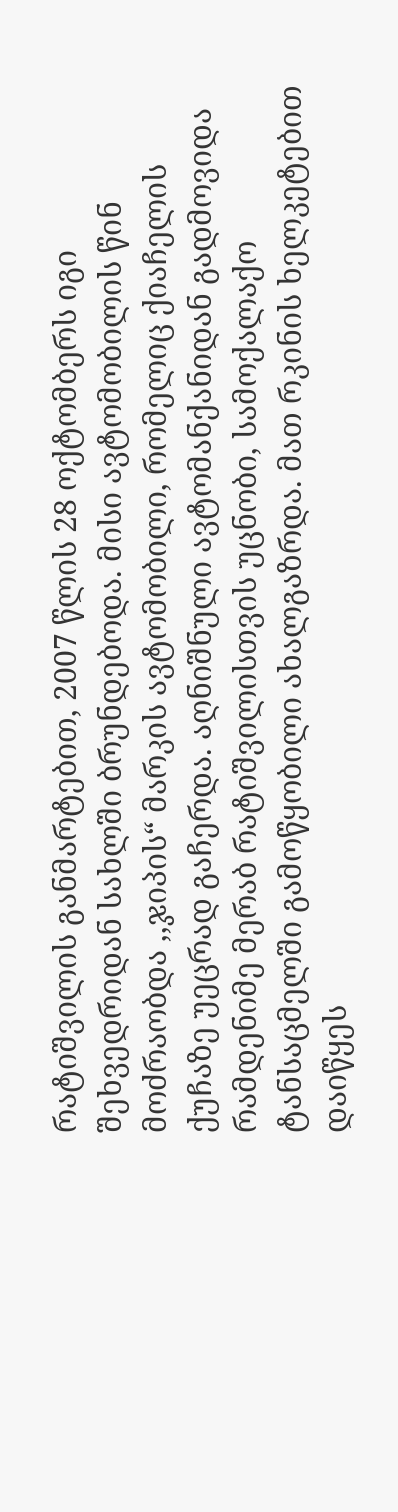რატიშვილის განმარტებით, 2007 წლის 28 ოქტომბერს იგი შეხვედრიდან სახლში ბრუნდებოდა. მისი ავტომობილის წინ მოძრაობდა ,,ჯიპის“ მარკის ავტომობილი, რომელიც ქიაჩელის ქუჩაზე უეცრად გაჩერდა. აღნიშნული ავტომანქანიდან გადმოვიდა რამდენიმე მერაბ რატიშვილისთვის უცნობი, სამოქალაქო ტანსაცმელში გამოწყობილი ახალგაზრდა. მათ რკინის ხელკეტებით დაიწყეს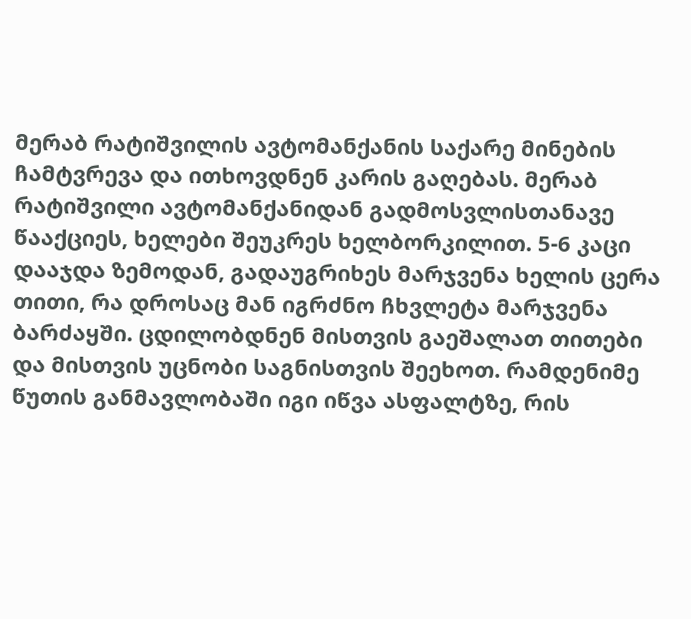მერაბ რატიშვილის ავტომანქანის საქარე მინების ჩამტვრევა და ითხოვდნენ კარის გაღებას. მერაბ რატიშვილი ავტომანქანიდან გადმოსვლისთანავე წააქციეს, ხელები შეუკრეს ხელბორკილით. 5-6 კაცი დააჯდა ზემოდან, გადაუგრიხეს მარჯვენა ხელის ცერა თითი, რა დროსაც მან იგრძნო ჩხვლეტა მარჯვენა ბარძაყში. ცდილობდნენ მისთვის გაეშალათ თითები და მისთვის უცნობი საგნისთვის შეეხოთ. რამდენიმე წუთის განმავლობაში იგი იწვა ასფალტზე, რის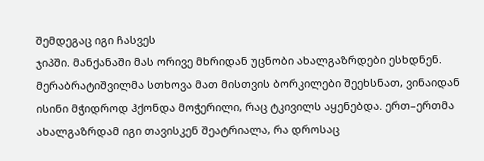შემდეგაც იგი ჩასვეს
ჯიპში. მანქანაში მას ორივე მხრიდან უცნობი ახალგაზრდები ესხდნენ. მერაბრატიშვილმა სთხოვა მათ მისთვის ბორკილები შეეხსნათ, ვინაიდან ისინი მჭიდროდ ჰქონდა მოჭერილი, რაც ტკივილს აყენებდა. ერთ–ერთმა ახალგაზრდამ იგი თავისკენ შეატრიალა, რა დროსაც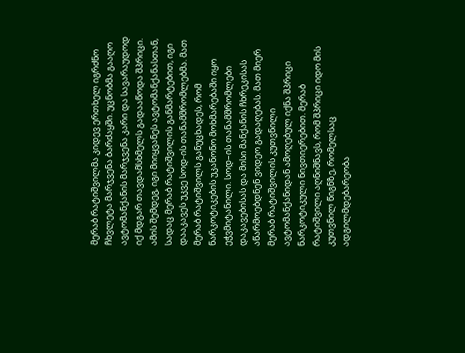მერაბ რატიშვილმა კიდევ ერთხელ იგრძნო ჩხვლეტა მარჯვენა ბარძაყში. უცნობმა გააღო ავტომანქანის მარჯვენა კარი და სავარაუდოდ იქ მდგარ თავდამსხმელს გადააწოდა შპრიცი.
ამის შემდეგ, იგი მიიყვანეს ავტომანქანასთან, სადაც მერაბ რატიშვილის განმარტებით, იგი დააკავეს უკვე სოდ-ის თანამშრომლებმა. მათ მერაბ რატიშვილს განუცხადეს, რომ ნარკოტიკების უკანონო მოხმარებაში იყო ეჭვმიტანილი. სოდ–ის თანამშრომლები დაკავებისას და მისი მანქანის ჩხრეკისას აწარმოებდნენ ვიდეო გადაღებას. მათ მიერ მერაბ რატიშვილის კუთვნილი ავტომანქანიდან ამოღებულ იქნა შპრიცი ნარკოტიკული ნივთიერებით. მერაბ რატიშვილი აღნიშნავს, რომ შპრიცი იდო მის კუთვნილ წიგნზე, რომელსაც ადგილმდებარეობა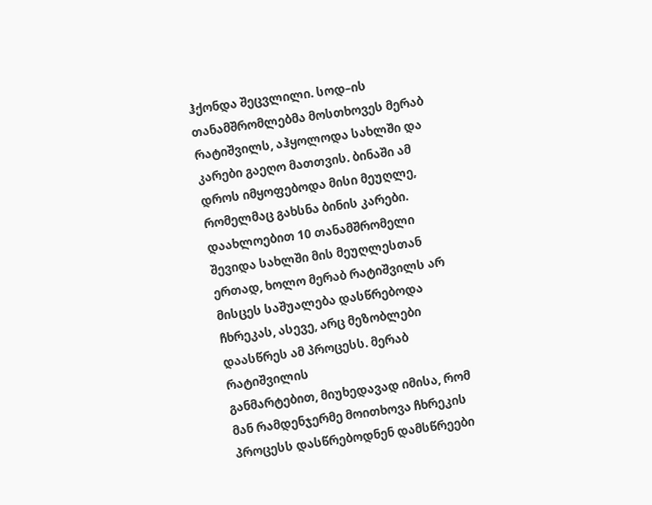ჰქონდა შეცვლილი. სოდ–ის თანამშრომლებმა მოსთხოვეს მერაბ რატიშვილს, აჰყოლოდა სახლში და კარები გაეღო მათთვის. ბინაში ამ დროს იმყოფებოდა მისი მეუღლე, რომელმაც გახსნა ბინის კარები. დაახლოებით 10 თანამშრომელი შევიდა სახლში მის მეუღლესთან ერთად, ხოლო მერაბ რატიშვილს არ მისცეს საშუალება დასწრებოდა ჩხრეკას, ასევე, არც მეზობლები დაასწრეს ამ პროცესს. მერაბ რატიშვილის
განმარტებით, მიუხედავად იმისა, რომ მან რამდენჯერმე მოითხოვა ჩხრეკის პროცესს დასწრებოდნენ დამსწრეები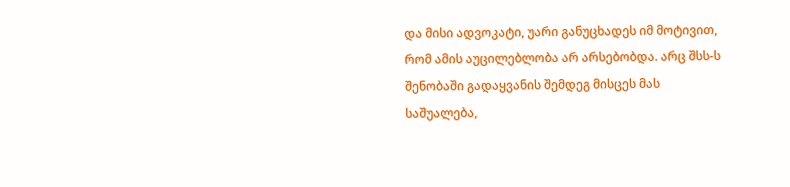და მისი ადვოკატი, უარი განუცხადეს იმ მოტივით, რომ ამის აუცილებლობა არ არსებობდა. არც შსს-ს შენობაში გადაყვანის შემდეგ მისცეს მას საშუალება,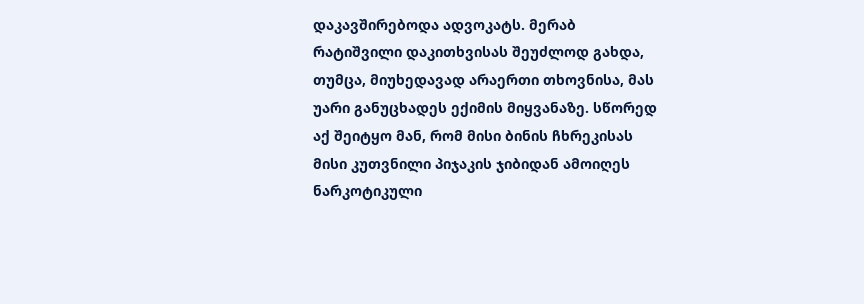დაკავშირებოდა ადვოკატს. მერაბ რატიშვილი დაკითხვისას შეუძლოდ გახდა, თუმცა, მიუხედავად არაერთი თხოვნისა, მას უარი განუცხადეს ექიმის მიყვანაზე. სწორედ აქ შეიტყო მან, რომ მისი ბინის ჩხრეკისას მისი კუთვნილი პიჯაკის ჯიბიდან ამოიღეს ნარკოტიკული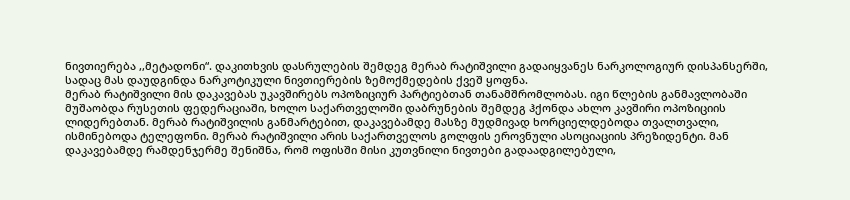ნივთიერება ,,მეტადონი“. დაკითხვის დასრულების შემდეგ მერაბ რატიშვილი გადაიყვანეს ნარკოლოგიურ დისპანსერში, სადაც მას დაუდგინდა ნარკოტიკული ნივთიერების ზემოქმედების ქვეშ ყოფნა.
მერაბ რატიშვილი მის დაკავებას უკავშირებს ოპოზიციურ პარტიებთან თანამშრომლობას. იგი წლების განმავლობაში მუშაობდა რუსეთის ფედერაციაში, ხოლო საქართველოში დაბრუნების შემდეგ ჰქონდა ახლო კავშირი ოპოზიციის ლიდერებთან. მერაბ რატიშვილის განმარტებით, დაკავებამდე მასზე მუდმივად ხორციელდებოდა თვალთვალი, ისმინებოდა ტელეფონი. მერაბ რატიშვილი არის საქართველოს გოლფის ეროვნული ასოციაციის პრეზიდენტი. მან დაკავებამდე რამდენჯერმე შენიშნა, რომ ოფისში მისი კუთვნილი ნივთები გადაადგილებული,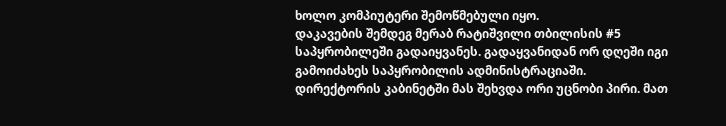ხოლო კომპიუტერი შემოწმებული იყო.
დაკავების შემდეგ მერაბ რატიშვილი თბილისის #5 საპყრობილეში გადაიყვანეს. გადაყვანიდან ორ დღეში იგი გამოიძახეს საპყრობილის ადმინისტრაციაში.
დირექტორის კაბინეტში მას შეხვდა ორი უცნობი პირი. მათ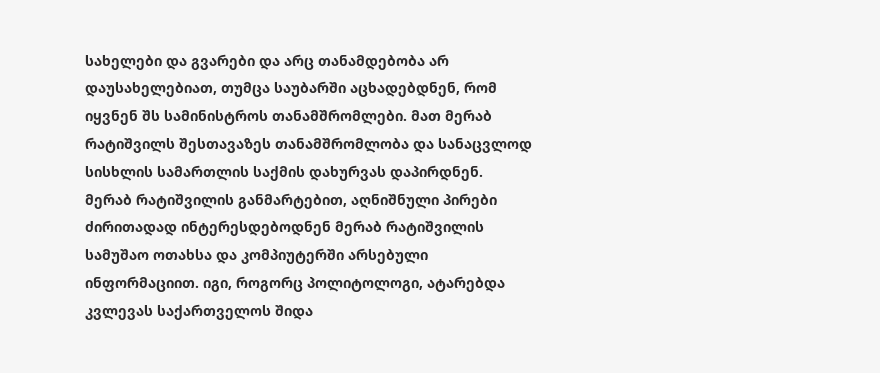სახელები და გვარები და არც თანამდებობა არ დაუსახელებიათ, თუმცა საუბარში აცხადებდნენ, რომ იყვნენ შს სამინისტროს თანამშრომლები. მათ მერაბ რატიშვილს შესთავაზეს თანამშრომლობა და სანაცვლოდ სისხლის სამართლის საქმის დახურვას დაპირდნენ.
მერაბ რატიშვილის განმარტებით, აღნიშნული პირები ძირითადად ინტერესდებოდნენ მერაბ რატიშვილის სამუშაო ოთახსა და კომპიუტერში არსებული ინფორმაციით. იგი, როგორც პოლიტოლოგი, ატარებდა კვლევას საქართველოს შიდა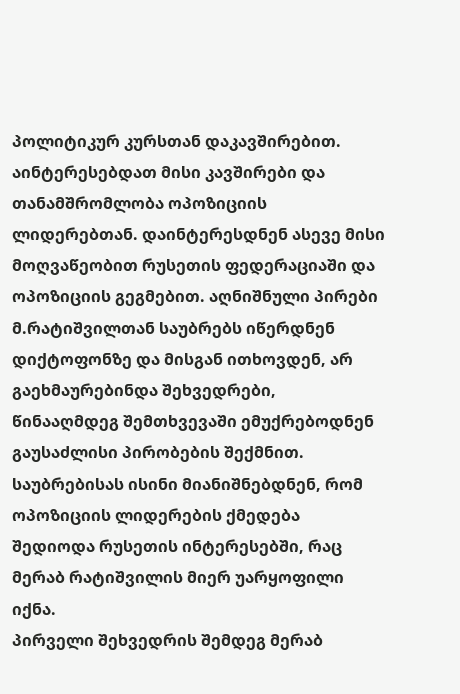პოლიტიკურ კურსთან დაკავშირებით. აინტერესებდათ მისი კავშირები და თანამშრომლობა ოპოზიციის ლიდერებთან. დაინტერესდნენ ასევე მისი მოღვაწეობით რუსეთის ფედერაციაში და ოპოზიციის გეგმებით. აღნიშნული პირები მ.რატიშვილთან საუბრებს იწერდნენ დიქტოფონზე და მისგან ითხოვდენ, არ გაეხმაურებინდა შეხვედრები, წინააღმდეგ შემთხვევაში ემუქრებოდნენ გაუსაძლისი პირობების შექმნით. საუბრებისას ისინი მიანიშნებდნენ, რომ ოპოზიციის ლიდერების ქმედება შედიოდა რუსეთის ინტერესებში, რაც მერაბ რატიშვილის მიერ უარყოფილი იქნა.
პირველი შეხვედრის შემდეგ მერაბ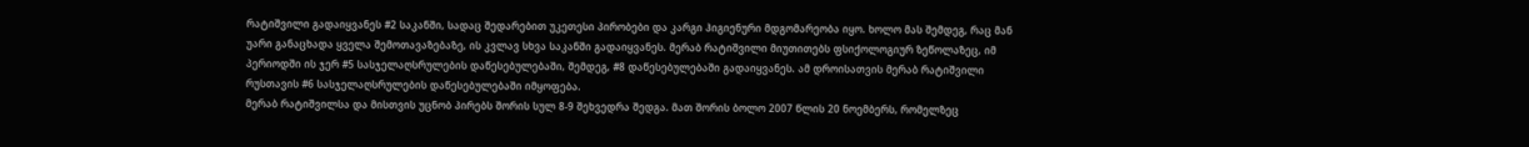რატიშვილი გადაიყვანეს #2 საკანში, სადაც შედარებით უკეთესი პირობები და კარგი ჰიგიენური მდგომარეობა იყო. ხოლო მას შემდეგ, რაც მან უარი განაცხადა ყველა შემოთავაზებაზე, ის კვლავ სხვა საკანში გადაიყვანეს. მერაბ რატიშვილი მიუთითებს ფსიქოლოგიურ ზეწოლაზეც, იმ პერიოდში ის ჯერ #5 სასჯელაღსრულების დაწესებულებაში, შემდეგ, #8 დაწესებულებაში გადაიყვანეს. ამ დროისათვის მერაბ რატიშვილი რუსთავის #6 სასჯელაღსრულების დაწესებულებაში იმყოფება.
მერაბ რატიშვილსა და მისთვის უცნობ პირებს შორის სულ 8-9 შეხვედრა შედგა. მათ შორის ბოლო 2007 წლის 20 ნოემბერს, რომელზეც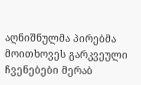აღნიშნულმა პირებმა მოითხოვეს გარკვეული ჩვენებები მერაბ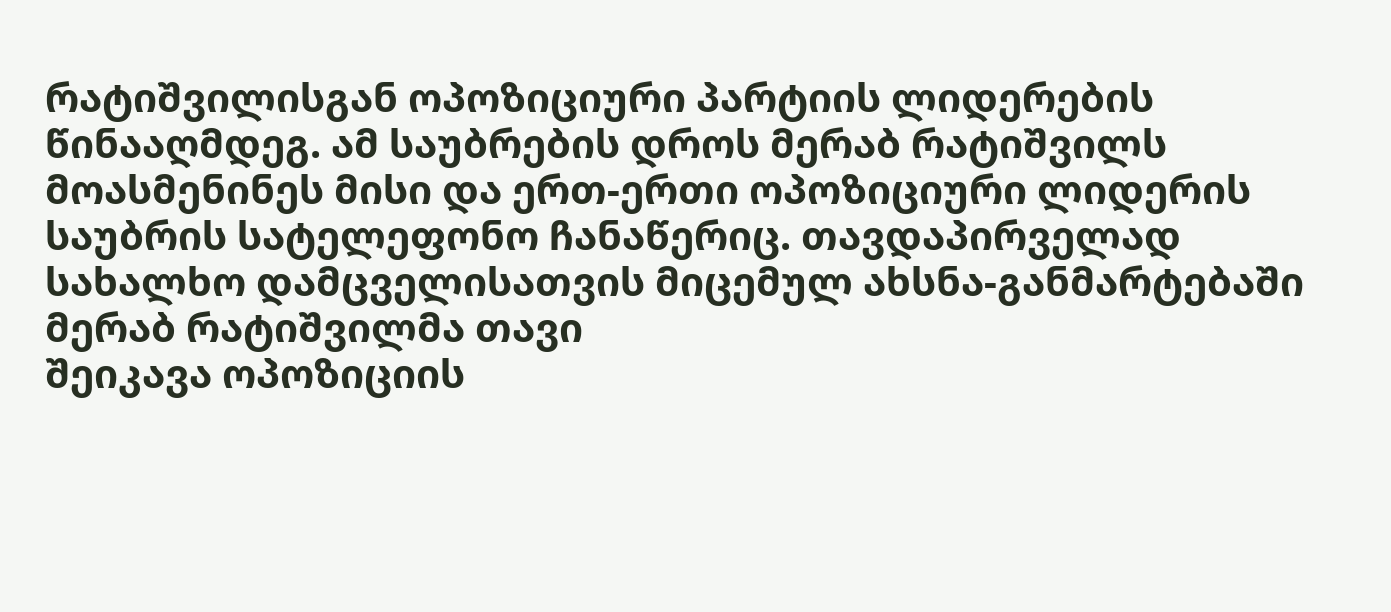რატიშვილისგან ოპოზიციური პარტიის ლიდერების წინააღმდეგ. ამ საუბრების დროს მერაბ რატიშვილს მოასმენინეს მისი და ერთ-ერთი ოპოზიციური ლიდერის საუბრის სატელეფონო ჩანაწერიც. თავდაპირველად სახალხო დამცველისათვის მიცემულ ახსნა-განმარტებაში მერაბ რატიშვილმა თავი
შეიკავა ოპოზიციის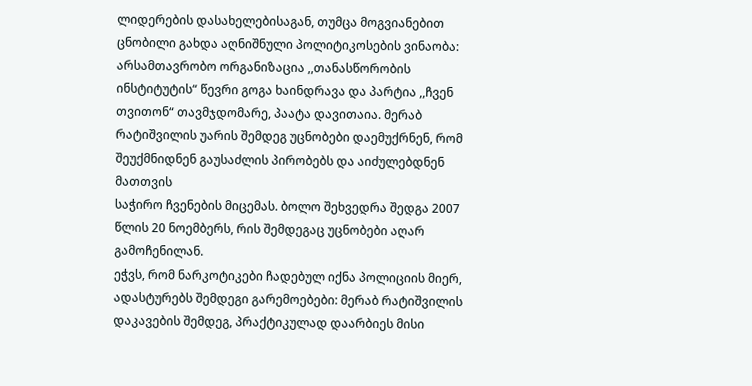ლიდერების დასახელებისაგან, თუმცა მოგვიანებით ცნობილი გახდა აღნიშნული პოლიტიკოსების ვინაობა: არსამთავრობო ორგანიზაცია ,,თანასწორობის ინსტიტუტის“ წევრი გოგა ხაინდრავა და პარტია ,,ჩვენ თვითონ“ თავმჯდომარე, პაატა დავითაია. მერაბ რატიშვილის უარის შემდეგ უცნობები დაემუქრნენ, რომ შეუქმნიდნენ გაუსაძლის პირობებს და აიძულებდნენ მათთვის
საჭირო ჩვენების მიცემას. ბოლო შეხვედრა შედგა 2007 წლის 20 ნოემბერს, რის შემდეგაც უცნობები აღარ გამოჩენილან.
ეჭვს, რომ ნარკოტიკები ჩადებულ იქნა პოლიციის მიერ, ადასტურებს შემდეგი გარემოებები: მერაბ რატიშვილის დაკავების შემდეგ, პრაქტიკულად დაარბიეს მისი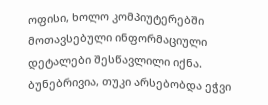ოფისი, ხოლო კომპიუტერებში მოთავსებული ინფორმაციული დეტალები შესწავლილი იქნა. ბუნებრივია, თუკი არსებობდა ეჭვი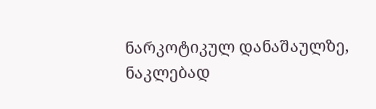ნარკოტიკულ დანაშაულზე, ნაკლებად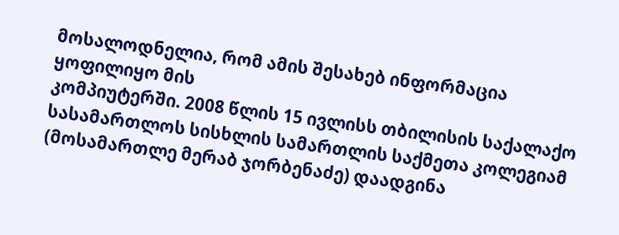მოსალოდნელია, რომ ამის შესახებ ინფორმაცია ყოფილიყო მის
კომპიუტერში. 2008 წლის 15 ივლისს თბილისის საქალაქო სასამართლოს სისხლის სამართლის საქმეთა კოლეგიამ (მოსამართლე მერაბ ჯორბენაძე) დაადგინა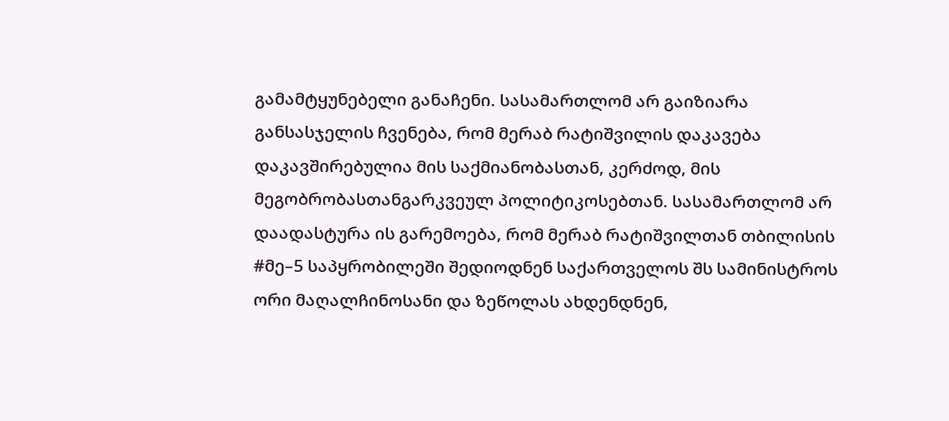გამამტყუნებელი განაჩენი. სასამართლომ არ გაიზიარა განსასჯელის ჩვენება, რომ მერაბ რატიშვილის დაკავება დაკავშირებულია მის საქმიანობასთან, კერძოდ, მის მეგობრობასთანგარკვეულ პოლიტიკოსებთან. სასამართლომ არ დაადასტურა ის გარემოება, რომ მერაბ რატიშვილთან თბილისის #მე–5 საპყრობილეში შედიოდნენ საქართველოს შს სამინისტროს ორი მაღალჩინოსანი და ზეწოლას ახდენდნენ,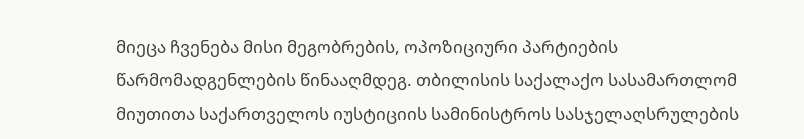მიეცა ჩვენება მისი მეგობრების, ოპოზიციური პარტიების წარმომადგენლების წინააღმდეგ. თბილისის საქალაქო სასამართლომ მიუთითა საქართველოს იუსტიციის სამინისტროს სასჯელაღსრულების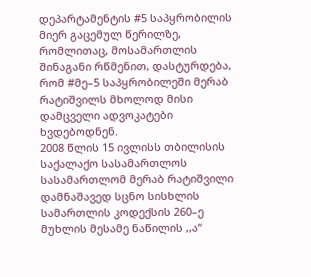დეპარტამენტის #5 საპყრობილის მიერ გაცემულ წერილზე, რომლითაც, მოსამართლის შინაგანი რწმენით, დასტურდება, რომ #მე–5 საპყრობილეში მერაბ რატიშვილს მხოლოდ მისი დამცველი ადვოკატები ხვდებოდნენ.
2008 წლის 15 ივლისს თბილისის საქალაქო სასამართლოს სასამართლომ მერაბ რატიშვილი დამნაშავედ სცნო სისხლის სამართლის კოდექსის 260–ე მუხლის მესამე ნაწილის ,,ა“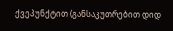ქვეპუნქტით (განსაკუთრებით დიდ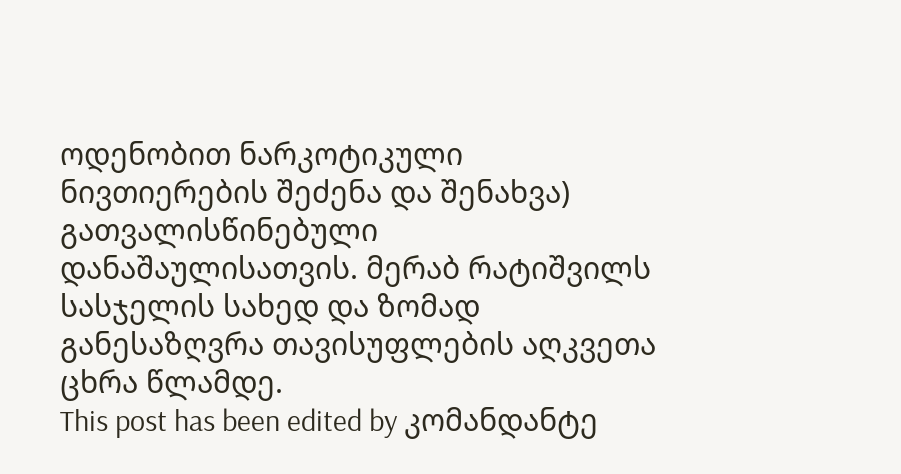ოდენობით ნარკოტიკული ნივთიერების შეძენა და შენახვა) გათვალისწინებული დანაშაულისათვის. მერაბ რატიშვილს სასჯელის სახედ და ზომად განესაზღვრა თავისუფლების აღკვეთა ცხრა წლამდე.
This post has been edited by კომანდანტე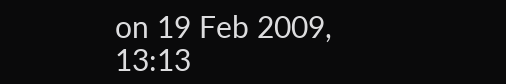on 19 Feb 2009, 13:13